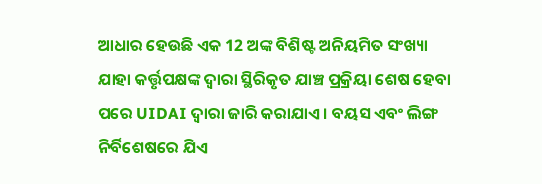ଆଧାର ହେଉଛି ଏକ 12 ଅଙ୍କ ବିଶିଷ୍ଟ ଅନିୟମିତ ସଂଖ୍ୟା ଯାହା କର୍ତ୍ତୃପକ୍ଷଙ୍କ ଦ୍ୱାରା ସ୍ଥିରିକୃତ ଯାଞ୍ଚ ପ୍ରକ୍ରିୟା ଶେଷ ହେବା ପରେ UIDAI ଦ୍ୱାରା ଜାରି କରାଯାଏ । ବୟସ ଏବଂ ଲିଙ୍ଗ ନିର୍ବିଶେଷରେ ଯିଏ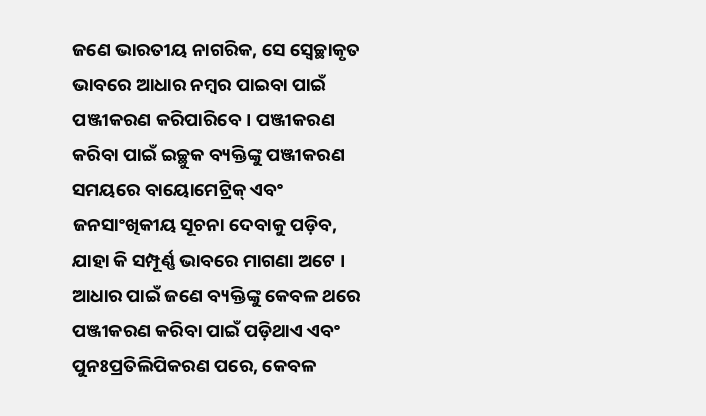ଜଣେ ଭାରତୀୟ ନାଗରିକ, ସେ ସ୍ୱେଚ୍ଛାକୃତ ଭାବରେ ଆଧାର ନମ୍ବର ପାଇବା ପାଇଁ ପଞ୍ଜୀକରଣ କରିପାରିବେ। ପଞ୍ଜୀକରଣ କରିବା ପାଇଁ ଇଚ୍ଛୁକ ବ୍ୟକ୍ତିଙ୍କୁ ପଞ୍ଜୀକରଣ ସମୟରେ ବାୟୋମେଟ୍ରିକ୍ ଏବଂ ଜନସାଂଖିକୀୟ ସୂଚନା ଦେବାକୁ ପଡ଼ିବ, ଯାହା କି ସମ୍ପୂର୍ଣ୍ଣ ଭାବରେ ମାଗଣା ଅଟେ । ଆଧାର ପାଇଁ ଜଣେ ବ୍ୟକ୍ତିଙ୍କୁ କେବଳ ଥରେ ପଞ୍ଜୀକରଣ କରିବା ପାଇଁ ପଡ଼ିଥାଏ ଏବଂ ପୁନଃପ୍ରତିଲିପିକରଣ ପରେ, କେବଳ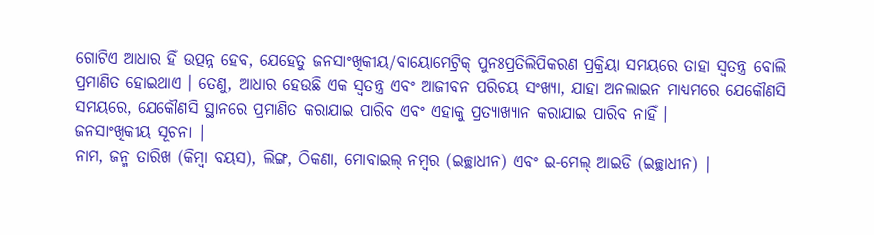ଗୋଟିଏ ଆଧାର ହିଁ ଉତ୍ପନ୍ନ ହେବ, ଯେହେତୁ ଜନସାଂଖିକୀୟ/ବାୟୋମେଟ୍ରିକ୍ ପୁନଃପ୍ରତିଲିପିକରଣ ପ୍ରକ୍ରିୟା ସମୟରେ ତାହା ସ୍ୱତନ୍ତ୍ର ବୋଲି ପ୍ରମାଣିତ ହୋଇଥାଏ । ତେଣୁ, ଆଧାର ହେଉଛି ଏକ ସ୍ୱତନ୍ତ୍ର ଏବଂ ଆଜୀବନ ପରିଚୟ ସଂଖ୍ୟା, ଯାହା ଅନଲାଇନ ମାଧ୍ୟମରେ ଯେକୌଣସି ସମୟରେ, ଯେକୌଣସି ସ୍ଥାନରେ ପ୍ରମାଣିତ କରାଯାଇ ପାରିବ ଏବଂ ଏହାକୁ ପ୍ରତ୍ୟାଖ୍ୟାନ କରାଯାଇ ପାରିବ ନାହିଁ ।
ଜନସାଂଖିକୀୟ ସୂଚନା |
ନାମ, ଜନ୍ମ ତାରିଖ (କିମ୍ବା ବୟସ), ଲିଙ୍ଗ, ଠିକଣା, ମୋବାଇଲ୍ ନମ୍ବର (ଇଚ୍ଛାଧୀନ) ଏବଂ ଇ-ମେଲ୍ ଆଇଡି (ଇଚ୍ଛାଧୀନ) |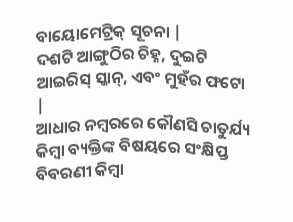ବାୟୋମେଟ୍ରିକ୍ ସୂଚନା |
ଦଶଟି ଆଙ୍ଗୁଠିର ଚିହ୍ନ, ଦୁଇଟି ଆଇରିସ୍ ସ୍କାନ୍, ଏବଂ ମୁହଁର ଫଟୋ |
ଆଧାର ନମ୍ବରରେ କୌଣସି ଚାତୁର୍ଯ୍ୟ କିମ୍ବା ବ୍ୟକ୍ତିଙ୍କ ବିଷୟରେ ସଂକ୍ଷିପ୍ତ ବିବରଣୀ କିମ୍ବା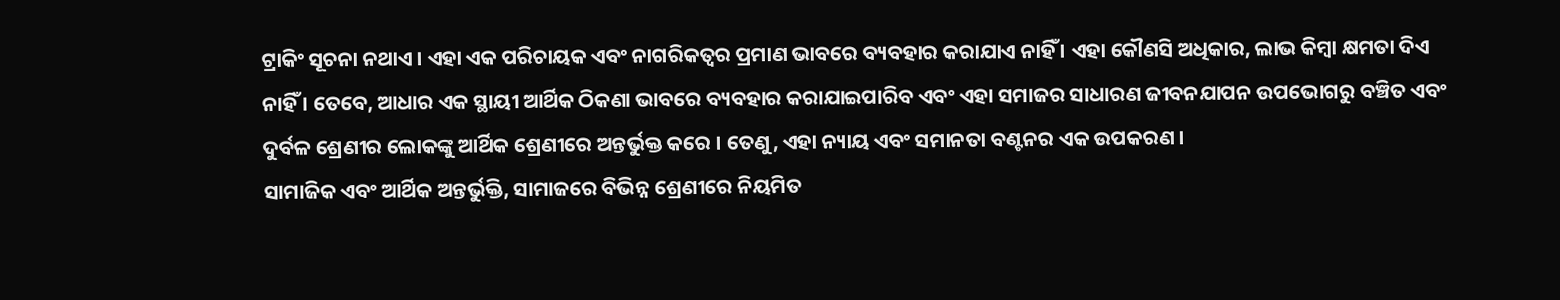ଟ୍ରାକିଂ ସୂଚନା ନଥାଏ । ଏହା ଏକ ପରିଚାୟକ ଏବଂ ନାଗରିକତ୍ୱର ପ୍ରମାଣ ଭାବରେ ବ୍ୟବହାର କରାଯାଏ ନାହିଁ । ଏହା କୌଣସି ଅଧିକାର, ଲାଭ କିମ୍ବା କ୍ଷମତା ଦିଏ ନାହିଁ । ତେବେ, ଆଧାର ଏକ ସ୍ଥାୟୀ ଆର୍ଥିକ ଠିକଣା ଭାବରେ ବ୍ୟବହାର କରାଯାଇପାରିବ ଏବଂ ଏହା ସମାଜର ସାଧାରଣ ଜୀବନଯାପନ ଉପଭୋଗରୁ ବଞ୍ଚିତ ଏବଂ ଦୁର୍ବଳ ଶ୍ରେଣୀର ଲୋକଙ୍କୁ ଆର୍ଥିକ ଶ୍ରେଣୀରେ ଅନ୍ତର୍ଭୁକ୍ତ କରେ । ତେଣୁ, ଏହା ନ୍ୟାୟ ଏବଂ ସମାନତା ବଣ୍ଟନର ଏକ ଉପକରଣ ।
ସାମାଜିକ ଏବଂ ଆର୍ଥିକ ଅନ୍ତର୍ଭୁକ୍ତି, ସାମାଜରେ ବିଭିନ୍ନ ଶ୍ରେଣୀରେ ନିୟମିତ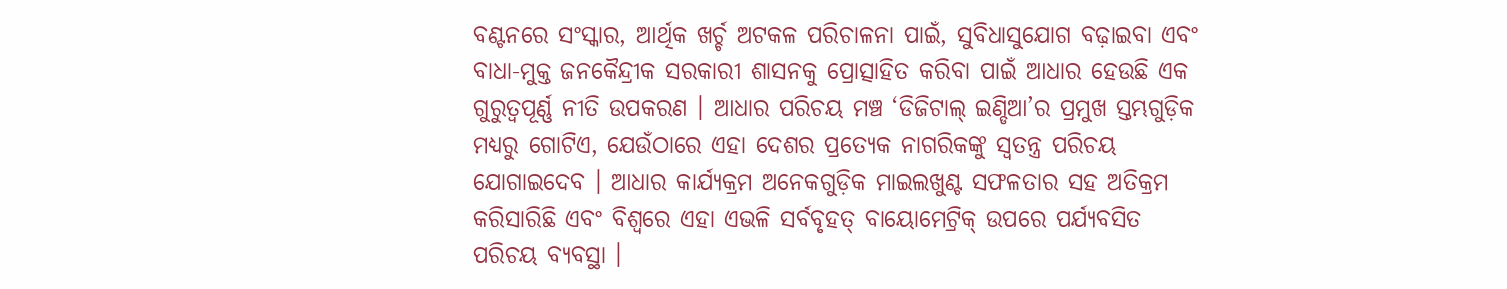ବଣ୍ଟନରେ ସଂସ୍କାର, ଆର୍ଥିକ ଖର୍ଚ୍ଚ ଅଟକଳ ପରିଚାଳନା ପାଇଁ, ସୁବିଧାସୁଯୋଗ ବଢ଼ାଇବା ଏବଂ ବାଧା-ମୁକ୍ତ ଜନକୈନ୍ଦ୍ରୀକ ସରକାରୀ ଶାସନକୁ ପ୍ରୋତ୍ସାହିତ କରିବା ପାଇଁ ଆଧାର ହେଉଛି ଏକ ଗୁରୁତ୍ୱପୂର୍ଣ୍ଣ ନୀତି ଉପକରଣ । ଆଧାର ପରିଚୟ ମଞ୍ଚ ‘ଡିଜିଟାଲ୍ ଇଣ୍ଡିଆ’ର ପ୍ରମୁଖ ସ୍ତମ୍ଭଗୁଡ଼ିକ ମଧ୍ୟରୁ ଗୋଟିଏ, ଯେଉଁଠାରେ ଏହା ଦେଶର ପ୍ରତ୍ୟେକ ନାଗରିକଙ୍କୁ ସ୍ୱତନ୍ତ୍ର ପରିଚୟ ଯୋଗାଇଦେବ । ଆଧାର କାର୍ଯ୍ୟକ୍ରମ ଅନେକଗୁଡ଼ିକ ମାଇଲଖୁଣ୍ଟ ସଫଳତାର ସହ ଅତିକ୍ରମ କରିସାରିଛି ଏବଂ ବିଶ୍ୱରେ ଏହା ଏଭଳି ସର୍ବବୃହତ୍ ବାୟୋମେଟ୍ରିକ୍ ଉପରେ ପର୍ଯ୍ୟବସିତ ପରିଚୟ ବ୍ୟବସ୍ଥା ।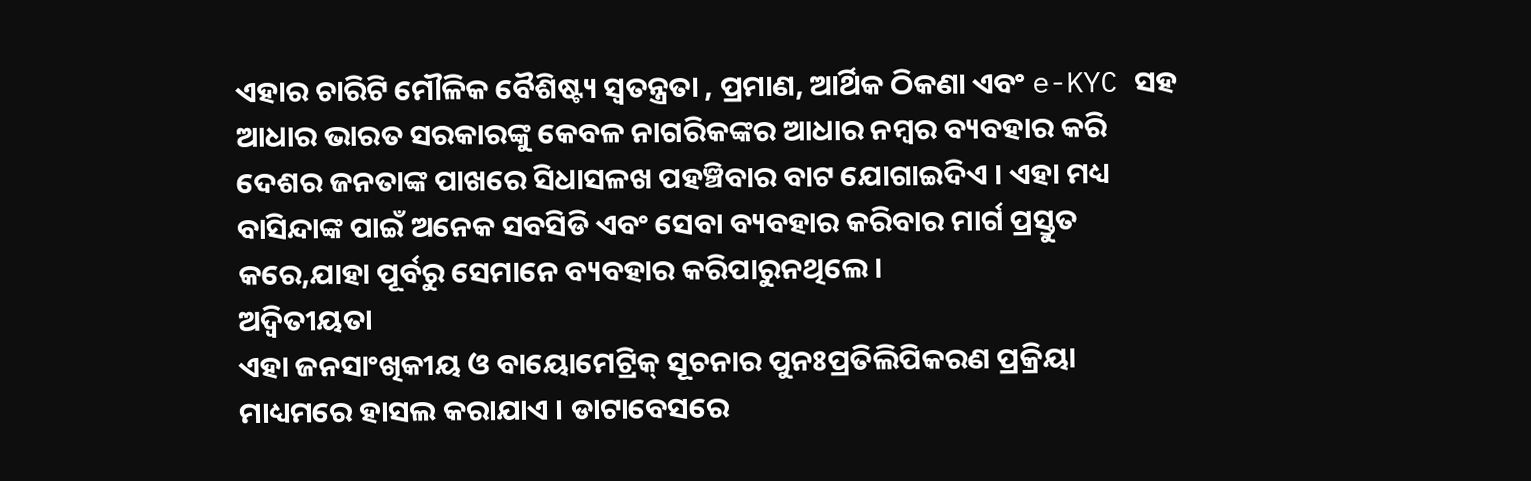ଏହାର ଚାରିଟି ମୌଳିକ ବୈଶିଷ୍ଟ୍ୟ ସ୍ଵତନ୍ତ୍ରତା , ପ୍ରମାଣ, ଆର୍ଥିକ ଠିକଣା ଏବଂ e-KYC ସହ ଆଧାର ଭାରତ ସରକାରଙ୍କୁ କେବଳ ନାଗରିକଙ୍କର ଆଧାର ନମ୍ବର ବ୍ୟବହାର କରି ଦେଶର ଜନତାଙ୍କ ପାଖରେ ସିଧାସଳଖ ପହଞ୍ଚିବାର ବାଟ ଯୋଗାଇଦିଏ । ଏହା ମଧ୍ୟ ବାସିନ୍ଦାଙ୍କ ପାଇଁ ଅନେକ ସବସିଡି ଏବଂ ସେବା ବ୍ୟବହାର କରିବାର ମାର୍ଗ ପ୍ରସ୍ତୁତ କରେ,ଯାହା ପୂର୍ବରୁ ସେମାନେ ବ୍ୟବହାର କରିପାରୁନଥିଲେ ।
ଅଦ୍ୱିତୀୟତା
ଏହା ଜନସାଂଖିକୀୟ ଓ ବାୟୋମେଟ୍ରିକ୍ ସୂଚନାର ପୁନଃପ୍ରତିଲିପିକରଣ ପ୍ରକ୍ରିୟା ମାଧ୍ୟମରେ ହାସଲ କରାଯାଏ । ଡାଟାବେସରେ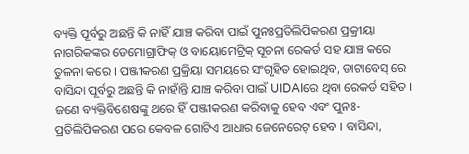ବ୍ୟକ୍ତି ପୂର୍ବରୁ ଅଛନ୍ତି କି ନାହିଁ ଯାଞ୍ଚ କରିବା ପାଇଁ ପୁନଃପ୍ରତିଲିପିକରଣ ପ୍ରକ୍ରୀୟା ନାଗରିକଙ୍କର ଡେମୋଗ୍ରାଫିକ୍ ଓ ବାୟୋମେଟ୍ରିକ୍ ସୂଚନା ରେକର୍ଡ ସହ ଯାଞ୍ଚ କରେ ତୁଳନା କରେ । ପଞ୍ଜୀକରଣ ପ୍ରକ୍ରିୟା ସମୟରେ ସଂଗୃହିତ ହୋଇଥିବ, ଡାଟାବେସ୍ ରେ ବାସିନ୍ଦା ପୂର୍ବରୁ ଅଛନ୍ତି କି ନାହାଁନ୍ତି ଯାଞ୍ଚ କରିବା ପାଇଁ UIDAIରେ ଥିବା ରେକର୍ଡ ସହିତ । ଜଣେ ବ୍ୟକ୍ତିବିଶେଷଙ୍କୁ ଥରେ ହିଁ ପଞ୍ଜୀକରଣ କରିବାକୁ ହେବ ଏବଂ ପୁନଃ-ପ୍ରତିଲିପିକରଣ ପରେ କେବଳ ଗୋଟିଏ ଆଧାର ଜେନେରେଟ୍ ହେବ । ବାସିନ୍ଦା,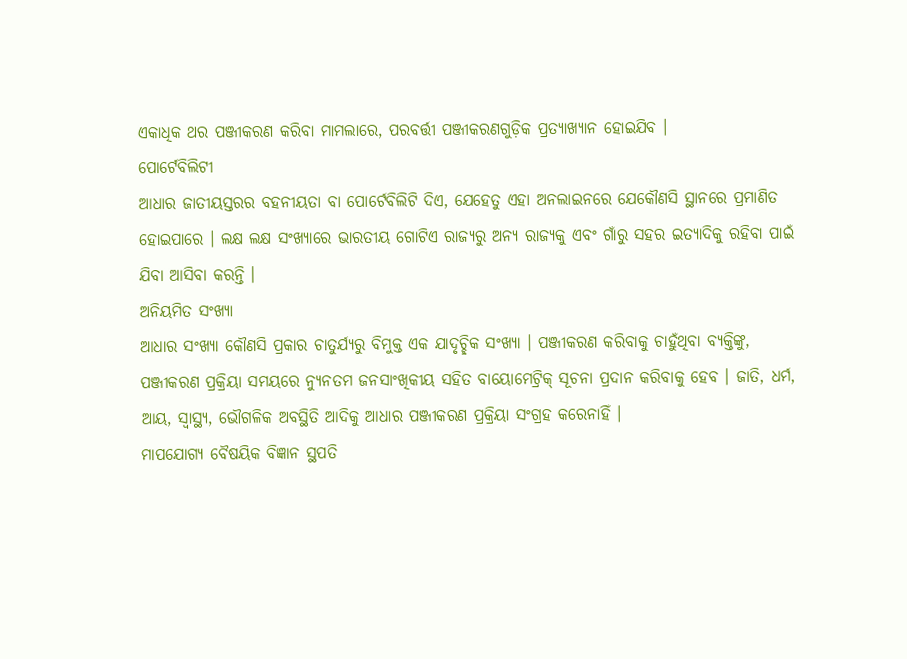ଏକାଧିକ ଥର ପଞ୍ଜୀକରଣ କରିବା ମାମଲାରେ, ପରବର୍ତ୍ତୀ ପଞ୍ଜୀକରଣଗୁଡ଼ିକ ପ୍ରତ୍ୟାଖ୍ୟାନ ହୋଇଯିବ ।
ପୋର୍ଟେବିଲିଟୀ
ଆଧାର ଜାତୀୟସ୍ତରର ବହନୀୟତା ବା ପୋର୍ଟେବିଲିଟି ଦିଏ, ଯେହେତୁ ଏହା ଅନଲାଇନରେ ଯେକୌଣସି ସ୍ଥାନରେ ପ୍ରମାଣିତ ହୋଇପାରେ । ଲକ୍ଷ ଲକ୍ଷ ସଂଖ୍ୟାରେ ଭାରତୀୟ ଗୋଟିଏ ରାଜ୍ୟରୁ ଅନ୍ୟ ରାଜ୍ୟକୁ ଏବଂ ଗାଁରୁ ସହର ଇତ୍ୟାଦିକୁ ରହିବା ପାଇଁ ଯିବା ଆସିବା କରନ୍ତି ।
ଅନିୟମିତ ସଂଖ୍ୟା
ଆଧାର ସଂଖ୍ୟା କୌଣସି ପ୍ରକାର ଚାତୁର୍ଯ୍ୟରୁ ବିମୁକ୍ତ ଏକ ଯାଦୃଚ୍ଛିକ ସଂଖ୍ୟା । ପଞ୍ଜୀକରଣ କରିବାକୁ ଚାହୁଁଥିବା ବ୍ୟକ୍ତିଙ୍କୁ, ପଞ୍ଜୀକରଣ ପ୍ରକ୍ରିୟା ସମୟରେ ନ୍ୟୁନତମ ଜନସାଂଖିକୀୟ ସହିତ ବାୟୋମେଟ୍ରିକ୍ ସୂଚନା ପ୍ରଦାନ କରିବାକୁ ହେବ । ଜାତି, ଧର୍ମ, ଆୟ, ସ୍ୱାସ୍ଥ୍ୟ, ଭୌଗଳିକ ଅବସ୍ଥିତି ଆଦିକୁ ଆଧାର ପଞ୍ଜୀକରଣ ପ୍ରକ୍ରିୟା ସଂଗ୍ରହ କରେନାହିଁ ।
ମାପଯୋଗ୍ୟ ବୈଷୟିକ ବିଜ୍ଞାନ ସ୍ଥପତି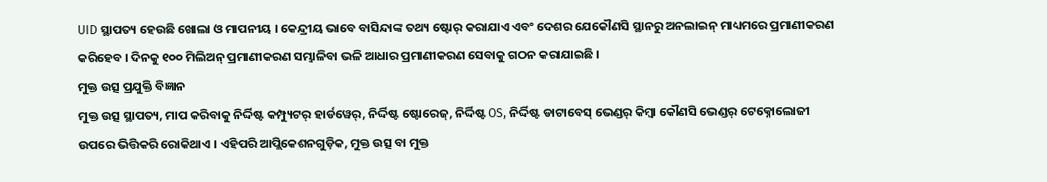UID ସ୍ଥାପତ୍ୟ ହେଉଛି ଖୋଲା ଓ ମାପନୀୟ । କେନ୍ଦ୍ରୀୟ ଭାବେ ବାସିନ୍ଦାଙ୍କ ତଥ୍ୟ ଷ୍ଟୋର୍ କରାଯାଏ ଏବଂ ଦେଶର ଯେକୌଣସି ସ୍ଥାନରୁ ଅନଲାଇନ୍ ମାଧ୍ୟମରେ ପ୍ରମାଣୀକରଣ କରିହେବ । ଦିନକୁ ୧୦୦ ମିଲିଅନ୍ ପ୍ରମାଣୀକରଣ ସମ୍ଭାଳିବା ଭଳି ଆଧାର ପ୍ରମାଣୀକରଣ ସେବାକୁ ଗଠନ କରାଯାଇଛି ।
ମୁକ୍ତ ଉତ୍ସ ପ୍ରଯୁକ୍ତି ବିଜ୍ଞାନ
ମୁକ୍ତ ଉତ୍ସ ସ୍ଥାପତ୍ୟ, ମାପ କରିବାକୁ ନିର୍ଦ୍ଦିଷ୍ଟ କମ୍ପ୍ୟୁଟର୍ ହାର୍ଡୱେର୍, ନିର୍ଦ୍ଦିଷ୍ଟ ଷ୍ଟୋରେଜ୍, ନିର୍ଦ୍ଦିଷ୍ଟ OS, ନିର୍ଦ୍ଦିଷ୍ଟ ଡାଟାବେସ୍ ଭେଣ୍ଡର୍ କିମ୍ୱା କୌଣସି ଭେଣ୍ଡର୍ ଟେକ୍ନୋଲୋଜୀ ଉପରେ ଭିତ୍ତିକରି ରୋକିଥାଏ । ଏହିପରି ଆପ୍ଲିକେଶନଗୁଡ଼ିକ, ମୁକ୍ତ ଉତ୍ସ ବା ମୁକ୍ତ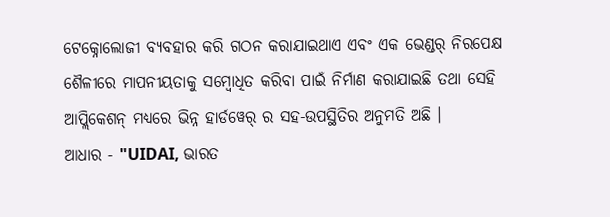ଟେକ୍ନୋଲୋଜୀ ବ୍ୟବହାର କରି ଗଠନ କରାଯାଇଥାଏ ଏବଂ ଏକ ଭେଣ୍ଡର୍ ନିରପେକ୍ଷ ଶୈଳୀରେ ମାପନୀୟତାକୁ ସମ୍ୱୋଧିତ କରିବା ପାଇଁ ନିର୍ମାଣ କରାଯାଇଛି ତଥା ସେହି ଆପ୍ଲିକେଶନ୍ ମଧ୍ୟରେ ଭିନ୍ନ ହାର୍ଡୱେର୍ ର ସହ-ଉପସ୍ଥିତିର ଅନୁମତି ଅଛି ।
ଆଧାର - "UIDAI, ଭାରତ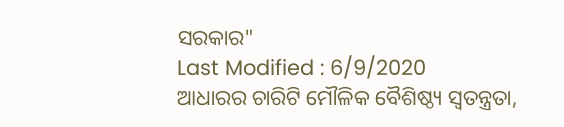ସରକାର"
Last Modified : 6/9/2020
ଆଧାରର ଚାରିଟି ମୌଳିକ ବୈଶିଷ୍ଠ୍ୟ ସ୍ୱତନ୍ତ୍ରତା,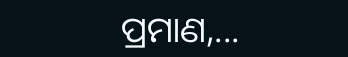ପ୍ରମାଣ,...